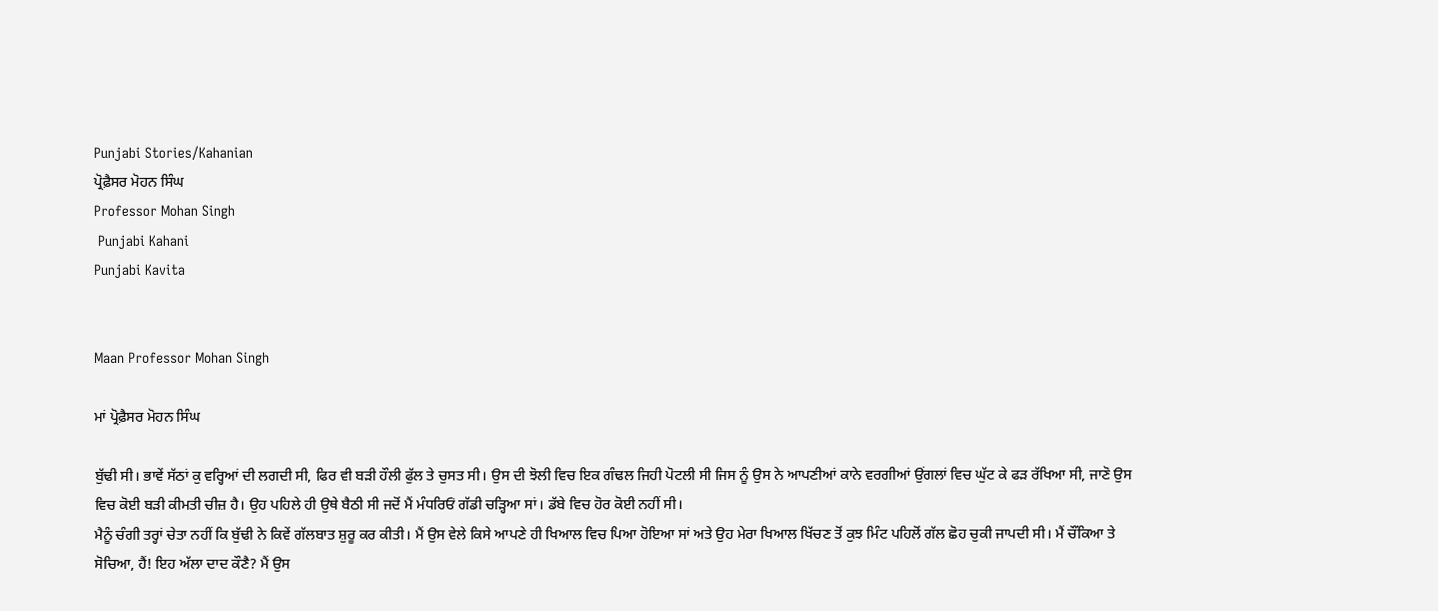Punjabi Stories/Kahanian
ਪ੍ਰੋਫ਼ੈਸਰ ਮੋਹਨ ਸਿੰਘ
Professor Mohan Singh
 Punjabi Kahani
Punjabi Kavita


Maan Professor Mohan Singh

ਮਾਂ ਪ੍ਰੋਫ਼ੈਸਰ ਮੋਹਨ ਸਿੰਘ

ਬੁੱਢੀ ਸੀ। ਭਾਵੇਂ ਸੱਠਾਂ ਕੁ ਵਰ੍ਹਿਆਂ ਦੀ ਲਗਦੀ ਸੀ, ਫਿਰ ਵੀ ਬੜੀ ਹੌਲੀ ਫੁੱਲ ਤੇ ਚੁਸਤ ਸੀ। ਉਸ ਦੀ ਝੋਲੀ ਵਿਚ ਇਕ ਗੰਢਲ ਜਿਹੀ ਪੋਟਲੀ ਸੀ ਜਿਸ ਨੂੰ ਉਸ ਨੇ ਆਪਣੀਆਂ ਕਾਨੇ ਵਰਗੀਆਂ ਉਂਗਲਾਂ ਵਿਚ ਘੁੱਟ ਕੇ ਫੜ ਰੱਖਿਆ ਸੀ, ਜਾਣੋ ਉਸ ਵਿਚ ਕੋਈ ਬੜੀ ਕੀਮਤੀ ਚੀਜ਼ ਹੈ। ਉਹ ਪਹਿਲੇ ਹੀ ਉਥੇ ਬੈਠੀ ਸੀ ਜਦੋਂ ਮੈਂ ਮੰਧਰਿਓਂ ਗੱਡੀ ਚੜ੍ਹਿਆ ਸਾਂ। ਡੱਬੇ ਵਿਚ ਹੋਰ ਕੋਈ ਨਹੀਂ ਸੀ।
ਮੈਨੂੰ ਚੰਗੀ ਤਰ੍ਹਾਂ ਚੇਤਾ ਨਹੀਂ ਕਿ ਬੁੱਢੀ ਨੇ ਕਿਵੇਂ ਗੱਲਬਾਤ ਸ਼ੁਰੂ ਕਰ ਕੀਤੀ। ਮੈਂ ਉਸ ਵੇਲੇ ਕਿਸੇ ਆਪਣੇ ਹੀ ਖਿਆਲ ਵਿਚ ਪਿਆ ਹੋਇਆ ਸਾਂ ਅਤੇ ਉਹ ਮੇਰਾ ਖਿਆਲ ਖਿੱਚਣ ਤੋਂ ਕੁਝ ਮਿੰਟ ਪਹਿਲੋਂ ਗੱਲ ਛੋਹ ਚੁਕੀ ਜਾਪਦੀ ਸੀ। ਮੈਂ ਚੌਂਕਿਆ ਤੇ ਸੋਚਿਆ, ਹੈਂ! ਇਹ ਅੱਲਾ ਦਾਦ ਕੌਣੈ? ਮੈਂ ਉਸ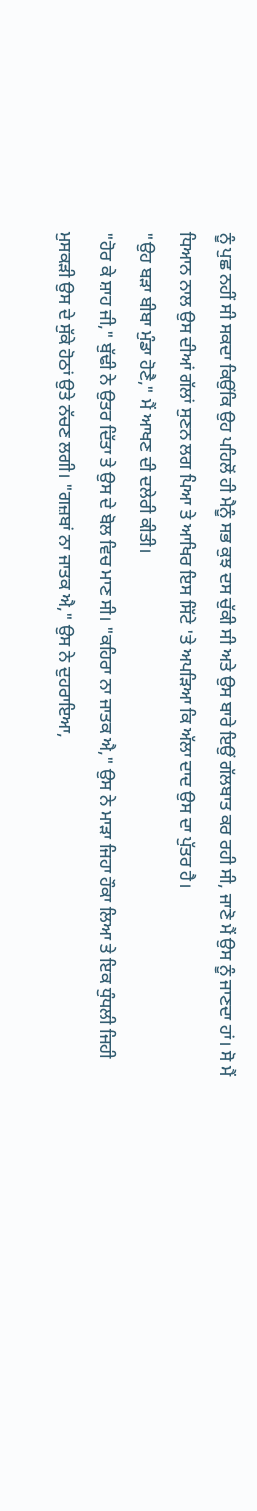ਨੂੰ ਪੁਛ ਨਹੀਂ ਸੀ ਸਕਦਾ ਕਿਉਂਕਿ ਉਹ ਪਹਿਲੋਂ ਹੀ ਮੈਨੂੰ ਸਭ ਕੁਝ ਦਸ ਚੁੱਕੀ ਸੀ ਅਤੇ ਉਸ ਬਾਰੇ ਇਉਂ ਗੱਲਬਾਤ ਕਰ ਰਹੀ ਸੀ, ਜਾਣੋ ਮੈਂ ਉਸ ਨੂੰ ਜਾਣਦਾ ਹਾਂ। ਸੋ ਮੈਂ ਧਿਆਨ ਨਾਲ ਉਸ ਦੀਆਂ ਗੱਲਾਂ ਸੁਣਨ ਲਗ ਪਿਆ ਤੇ ਆਖਿਰ ਇਸ ਸਿੱਟੇ 'ਤੇ ਅਪੜਿਆ ਕਿ ਅੱਲਾ ਦਾਦ ਉਸ ਦਾ ਪੁੱਤਰ ਹੈ।
"ਉਹ ਬੜਾ ਬੀਬਾ ਮੁੰਡਾ ਹੋਣੈ," ਮੈਂ ਆਖਣ ਦੀ ਦਲੇਰੀ ਕੀਤੀ।
"ਹੋਰ ਕੇ ਸ਼ਾਹ ਜੀ," ਬੁੱਢੀ ਨੇ ਉਤਰ ਦਿੱਤਾ ਤੇ ਉਸ ਦੇ ਬੋਲ ਵਿਚ ਮਾਣ ਸੀ। "ਕਹਿਰਾ ਨਾ ਜਾਤਕ ਐ," ਉਸ ਨੇ ਮਾੜਾ ਜਿਹਾ ਹੌਕਾ ਲਿਆ ਤੇ ਇਕ ਧੁੰਧਲੀ ਜਿਹੀ ਮੁਸਕੜੀ ਉਸ ਦੇ ਸੁੱਕੇ ਹੋਠਾਂ ਉਤੇ ਨੱਚਣ ਲਗੀ। "ਗਜ਼ਬਾਂ ਨਾ ਜਾਤਕ ਐ," ਉਸ ਨੇ ਦੁਹਰਾਇਆ,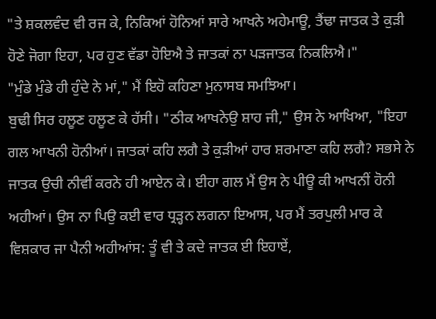"ਤੇ ਸ਼ਕਲਵੰਦ ਵੀ ਰਜ ਕੇ, ਨਿਕਿਆਂ ਹੋਨਿਆਂ ਸਾਰੇ ਆਖਨੇ ਅਹੇਮਾਊ, ਤੈਂਢਾ ਜਾਤਕ ਤੇ ਕੁੜੀ ਹੋਣੇ ਜੋਗਾ ਇਹਾ, ਪਰ ਹੁਣ ਵੱਡਾ ਹੋਇਐ ਤੇ ਜਾਤਕਾਂ ਨਾ ਪੜਜਾਤਕ ਨਿਕਲਿਐ।"
"ਮੁੰਡੇ ਮੁੰਡੇ ਹੀ ਹੁੰਦੇ ਨੇ ਮਾਂ," ਮੈਂ ਇਹੋ ਕਹਿਣਾ ਮੁਨਾਸਬ ਸਮਝਿਆ।
ਬੁਢੀ ਸਿਰ ਹਲੂਣ ਹਲੂਣ ਕੇ ਹੱਸੀ। "ਠੀਕ ਆਖਨੇਉ ਸ਼ਾਹ ਜੀ," ਉਸ ਨੇ ਆਖਿਆ, "ਇਹਾ ਗਲ ਆਖਨੀ ਹੋਨੀਆਂ। ਜਾਤਕਾਂ ਕਹਿ ਲਗੈ ਤੇ ਕੁੜੀਆਂ ਹਾਰ ਸ਼ਰਮਾਣਾ ਕਹਿ ਲਗੈ? ਸਭਸੇ ਨੇ ਜਾਤਕ ਉਚੀ ਨੀਵੀਂ ਕਰਨੇ ਹੀ ਆਏਨ ਕੇ। ਈਹਾ ਗਲ ਮੈਂ ਉਸ ਨੇ ਪੀਊ ਕੀ ਆਖਨੀਂ ਹੋਨੀ ਅਹੀਆਂ। ਉਸ ਨਾ ਪਿਉ ਕਈ ਵਾਰ ਧ੍ਰੜ੍ਹਨ ਲਗਨਾ ਇਆਸ, ਪਰ ਮੈਂ ਤਰਪੁਲੀ ਮਾਰ ਕੇ ਵਿਸ਼ਕਾਰ ਜਾ ਪੈਨੀ ਅਹੀਆਂਸ: ਤੂੰ ਵੀ ਤੇ ਕਦੇ ਜਾਤਕ ਈ ਇਹਾਏਂ,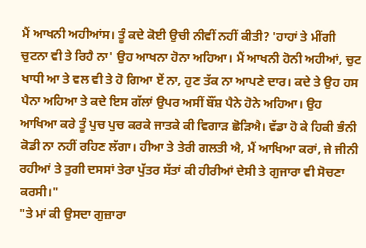ਮੈਂ ਆਖਨੀ ਅਹੀਆਂਸ। ਤੂੰ ਕਦੇ ਕੋਈ ਉਚੀ ਨੀਵੀਂ ਨਹੀਂ ਕੀਤੀ? 'ਹਾਹਾਂ ਤੇ ਮੀਂਗੀ ਚੁਟਨਾ ਵੀ ਤੇ ਰਿਹੈ ਨਾ' ਉਹ ਆਖਨਾ ਹੋਨਾ ਅਹਿਆ। ਮੈਂ ਆਖਨੀ ਹੋਨੀ ਅਹੀਆਂ, ਚੁਟ ਖਾਧੀ ਆ ਤੇ ਵਲ ਵੀ ਤੇ ਹੋ ਗਿਆ ਏਂ ਨਾ, ਹੁਣ ਤੱਕ ਨਾ ਆਪਣੇ ਦਾਰ। ਕਦੇ ਤੇ ਉਹ ਹਸ ਪੈਨਾ ਅਹਿਆ ਤੇ ਕਦੇ ਇਸ ਗੱਲਾਂ ਉਪਰ ਅਸੀਂ ਬੌਂਸ਼ ਪੈਨੇ ਹੋਨੇ ਅਹਿਆ। ਉਹ ਆਖਿਆ ਕਰੇ ਤੂੰ ਪੁਚ ਪੁਚ ਕਰਕੇ ਜਾਤਕੇ ਕੀ ਵਿਗਾੜ ਛੋੜਿਐ। ਵੱਡਾ ਹੋ ਕੇ ਹਿਕੀ ਭੰਨੀ ਕੋਡੀ ਨਾ ਨਹੀਂ ਰਹਿਣ ਲੱਗਾ। ਹੀਆ ਤੇ ਤੇਰੀ ਗਲਤੀ ਐ, ਮੈਂ ਆਖਿਆ ਕਰਾਂ, ਜੇ ਜੀਨੀ ਰਹੀਆਂ ਤੇ ਤੁਗੀ ਦਸਸਾਂ ਤੇਰਾ ਪੁੱਤਰ ਸੱਤਾਂ ਕੀ ਹੀਰੀਆਂ ਦੇਸੀ ਤੇ ਗੁਜਾਰਾ ਵੀ ਸੋਚਣਾ ਕਰਸੀ।"
"ਤੇ ਮਾਂ ਕੀ ਉਸਦਾ ਗੁਜ਼ਾਰਾ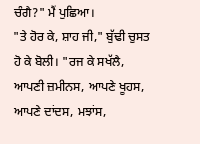ਚੰਗੈ?" ਮੈਂ ਪੁਛਿਆ।
"ਤੇ ਹੋਰ ਕੇ, ਸ਼ਾਹ ਜੀ," ਬੁੱਢੀ ਚੁਸਤ ਹੋ ਕੇ ਬੋਲੀ। "ਰਜ ਕੇ ਸਖੱਲੈ, ਆਪਣੀ ਜ਼ਮੀਨਸ, ਆਪਣੇ ਖੂਹਸ, ਆਪਣੇ ਦਾਂਦਸ, ਮਝਾਂਸ,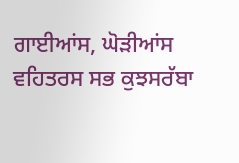ਗਾਈਆਂਸ, ਘੋੜੀਆਂਸ ਵਹਿਤਰਸ ਸਭ ਕੁਝਸਰੱਬਾ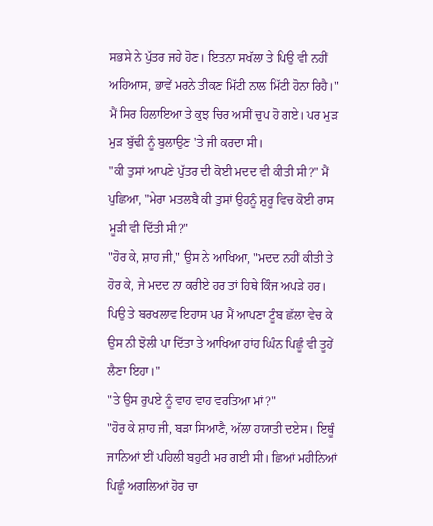ਸਭਸੇ ਨੇ ਪੁੱਤਰ ਜਹੇ ਹੋਣ। ਇਤਨਾ ਸਖੱਲਾ ਤੇ ਪਿਉ ਵੀ ਨਹੀਂ ਅਹਿਆਸ, ਭਾਵੇਂ ਮਰਨੇ ਤੀਕਣ ਮਿੱਟੀ ਨਾਲ ਮਿੱਟੀ ਹੋਨਾ ਰਿਹੈ।"
ਮੈਂ ਸਿਰ ਹਿਲਾਇਆ ਤੇ ਕੁਝ ਚਿਰ ਅਸੀਂ ਚੁਪ ਹੋ ਗਏ। ਪਰ ਮੁੜ ਮੁੜ ਬੁੱਢੀ ਨੂੰ ਬੁਲਾਉਣ 'ਤੇ ਜੀ ਕਰਦਾ ਸੀ।
"ਕੀ ਤੁਸਾਂ ਆਪਣੇ ਪੁੱਤਰ ਦੀ ਕੋਈ ਮਦਦ ਵੀ ਕੀਤੀ ਸੀ?" ਮੈਂ ਪੁਛਿਆ, "ਮੇਰਾ ਮਤਲਬੈ ਕੀ ਤੁਸਾਂ ਉਹਨੂੰ ਸ਼ੁਰੂ ਵਿਚ ਕੋਈ ਰਾਸ ਮੂੜੀ ਵੀ ਦਿੱਤੀ ਸੀ?"
"ਹੋਰ ਕੇ, ਸ਼ਾਹ ਜੀ," ਉਸ ਨੇ ਆਖਿਆ, "ਮਦਦ ਨਹੀਂ ਕੀਤੀ ਤੇ ਹੋਰ ਕੇ, ਜੇ ਮਦਦ ਨਾ ਕਰੀਏ ਹਰ ਤਾਂ ਹਿਥੇ ਕਿੰਜ ਅਪੜੇ ਹਰ। ਪਿਉ ਤੇ ਬਰਖਲਾਵ ਇਹਾਸ ਪਰ ਮੈਂ ਆਪਣਾ ਟੂੰਬ ਛੱਲਾ ਵੇਚ ਕੇ ਉਸ ਨੀ ਝੋਲੀ ਪਾ ਦਿੱਤਾ ਤੇ ਆਖਿਆ ਹਾਂਹ ਘਿੰਨ ਪਿਛੂੰ ਵੀ ਤੂਹੇਂ ਲੈਣਾ ਇਹਾ।"
"ਤੇ ਉਸ ਰੁਪਏ ਨੂੰ ਵਾਹ ਵਾਹ ਵਰਤਿਆ ਮਾਂ?"
"ਹੋਰ ਕੇ ਸ਼ਾਹ ਜੀ, ਬੜਾ ਸਿਆਣੈ, ਅੱਲਾ ਹਯਾਤੀ ਦਏਸ। ਇਥੂੰ ਜਾਨਿਆਂ ਈਂ ਪਹਿਲੀ ਬਹੁਟੀ ਮਰ ਗਈ ਸੀ। ਛਿਆਂ ਮਹੀਨਿਆਂ ਪਿਛੂੰ ਅਗਲਿਆਂ ਹੋਰ ਚਾ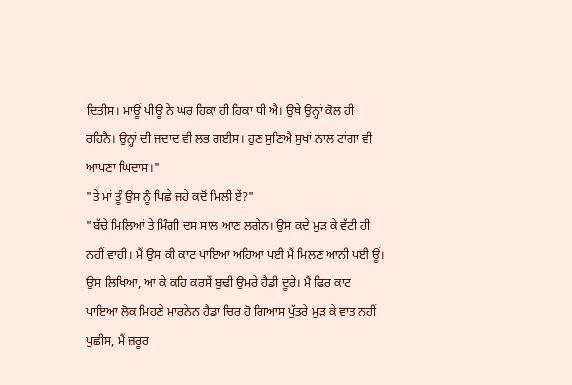ਦਿਤੀਸ। ਮਾਊਂ ਪੀਊ ਨੇ ਘਰ ਹਿਕਾ ਹੀ ਹਿਕਾ ਧੀ ਐ। ਉਥੇ ਉਨ੍ਹਾਂ ਕੋਲ ਹੀ ਰਹਿਨੈ। ਉਨ੍ਹਾਂ ਦੀ ਜਦਾਦ ਵੀ ਲਭ ਗਈਸ। ਹੁਣ ਸੁਣਿਐ ਸੁਖਾਂ ਨਾਲ ਟਾਂਗਾ ਵੀ ਆਪਣਾ ਘਿਦਾਸ।"
"ਤੇ ਮਾਂ ਤੂੰ ਉਸ ਨੂੰ ਪਿਛੇ ਜਹੇ ਕਦੋਂ ਮਿਲੀ ਏਂ?"
"ਬੱਚੇ ਮਿਲਿਆਂ ਤੇ ਮਿੰਗੀ ਦਸ ਸਾਲ ਆਣ ਲਗੇਨ। ਉਸ ਕਦੇ ਮੁੜ ਕੇ ਵੱਟੀ ਹੀ ਨਹੀਂ ਵਾਹੀ। ਮੈਂ ਉਸ ਕੀ ਕਾਟ ਪਾਇਆ ਅਹਿਆ ਪਈ ਮੈਂ ਮਿਲਣ ਆਨੀ ਪਈ ਊਂ। ਉਸ ਲਿਖਿਆ, ਆ ਕੇ ਕਹਿ ਕਰਸੇਂ ਬੁਢੀ ਉਮਰੇ ਹੈਡੀ ਦੂਰੇ। ਮੈਂ ਫਿਰ ਕਾਟ ਪਾਇਆ ਲੋਕ ਮਿਹਣੇ ਮਾਰਨੇਨ ਹੈਡਾ ਚਿਰ ਹੋ ਗਿਆਸ ਪੁੱਤਰੇ ਮੁੜ ਕੇ ਵਾਤ ਨਹੀਂ ਪੁਛੀਸ, ਮੈਂ ਜ਼ਰੂਰ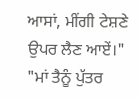ਆਸਾਂ, ਮੀਂਗੀ ਟੇਸ਼ਣੇ ਉਪਰ ਲੈਣ ਆਏਂ।"
"ਮਾਂ ਤੈਨੂੰ ਪੁੱਤਰ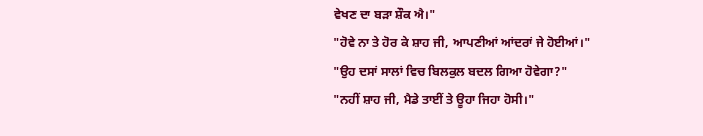ਵੇਖਣ ਦਾ ਬੜਾ ਸ਼ੌਕ ਐ।"
"ਹੋਵੇ ਨਾ ਤੇ ਹੋਰ ਕੇ ਸ਼ਾਹ ਜੀ, ਆਪਣੀਆਂ ਆਂਦਰਾਂ ਜੇ ਹੋਈਆਂ।"
"ਉਹ ਦਸਾਂ ਸਾਲਾਂ ਵਿਚ ਬਿਲਕੁਲ ਬਦਲ ਗਿਆ ਹੋਵੇਗਾ?"
"ਨਹੀਂ ਸ਼ਾਹ ਜੀ, ਮੈਡੇ ਤਾਈਂ ਤੇ ਊਹਾ ਜਿਹਾ ਹੋਸੀ।"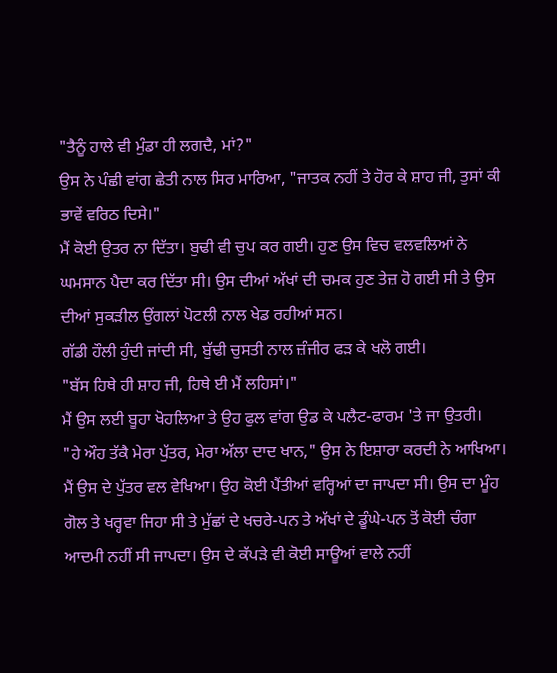"ਤੈਨੂੰ ਹਾਲੇ ਵੀ ਮੁੰਡਾ ਹੀ ਲਗਦੈ, ਮਾਂ?"
ਉਸ ਨੇ ਪੰਛੀ ਵਾਂਗ ਛੇਤੀ ਨਾਲ ਸਿਰ ਮਾਰਿਆ, "ਜਾਤਕ ਨਹੀਂ ਤੇ ਹੋਰ ਕੇ ਸ਼ਾਹ ਜੀ, ਤੁਸਾਂ ਕੀ ਭਾਵੇਂ ਵਰਿਠ ਦਿਸੇ।"
ਮੈਂ ਕੋਈ ਉਤਰ ਨਾ ਦਿੱਤਾ। ਬੁਢੀ ਵੀ ਚੁਪ ਕਰ ਗਈ। ਹੁਣ ਉਸ ਵਿਚ ਵਲਵਲਿਆਂ ਨੇ ਘਮਸਾਨ ਪੈਦਾ ਕਰ ਦਿੱਤਾ ਸੀ। ਉਸ ਦੀਆਂ ਅੱਖਾਂ ਦੀ ਚਮਕ ਹੁਣ ਤੇਜ਼ ਹੋ ਗਈ ਸੀ ਤੇ ਉਸ ਦੀਆਂ ਸੁਕੜੀਲ ਉਂਗਲਾਂ ਪੋਟਲੀ ਨਾਲ ਖੇਡ ਰਹੀਆਂ ਸਨ।
ਗੱਡੀ ਹੌਲੀ ਹੁੰਦੀ ਜਾਂਦੀ ਸੀ, ਬੁੱਢੀ ਚੁਸਤੀ ਨਾਲ ਜ਼ੰਜੀਰ ਫੜ ਕੇ ਖਲੋ ਗਈ।
"ਬੱਸ ਹਿਥੇ ਹੀ ਸ਼ਾਹ ਜੀ, ਹਿਥੇ ਈ ਮੈਂ ਲਹਿਸਾਂ।"
ਮੈਂ ਉਸ ਲਈ ਬੂਹਾ ਖੋਹਲਿਆ ਤੇ ਉਹ ਫੁਲ ਵਾਂਗ ਉਡ ਕੇ ਪਲੈਟ-ਫਾਰਮ 'ਤੇ ਜਾ ਉਤਰੀ।
"ਹੇ ਔਹ ਤੱਕੈ ਮੇਰਾ ਪੁੱਤਰ, ਮੇਰਾ ਅੱਲਾ ਦਾਦ ਖਾਨ," ਉਸ ਨੇ ਇਸ਼ਾਰਾ ਕਰਦੀ ਨੇ ਆਖਿਆ।
ਮੈਂ ਉਸ ਦੇ ਪੁੱਤਰ ਵਲ ਵੇਖਿਆ। ਉਹ ਕੋਈ ਪੈਂਤੀਆਂ ਵਰ੍ਹਿਆਂ ਦਾ ਜਾਪਦਾ ਸੀ। ਉਸ ਦਾ ਮੂੰਹ ਗੋਲ ਤੇ ਖਰ੍ਹਵਾ ਜਿਹਾ ਸੀ ਤੇ ਮੁੱਛਾਂ ਦੇ ਖਚਰੇ-ਪਨ ਤੇ ਅੱਖਾਂ ਦੇ ਡੂੰਘੇ-ਪਨ ਤੋਂ ਕੋਈ ਚੰਗਾ ਆਦਮੀ ਨਹੀਂ ਸੀ ਜਾਪਦਾ। ਉਸ ਦੇ ਕੱਪੜੇ ਵੀ ਕੋਈ ਸਾਊਆਂ ਵਾਲੇ ਨਹੀਂ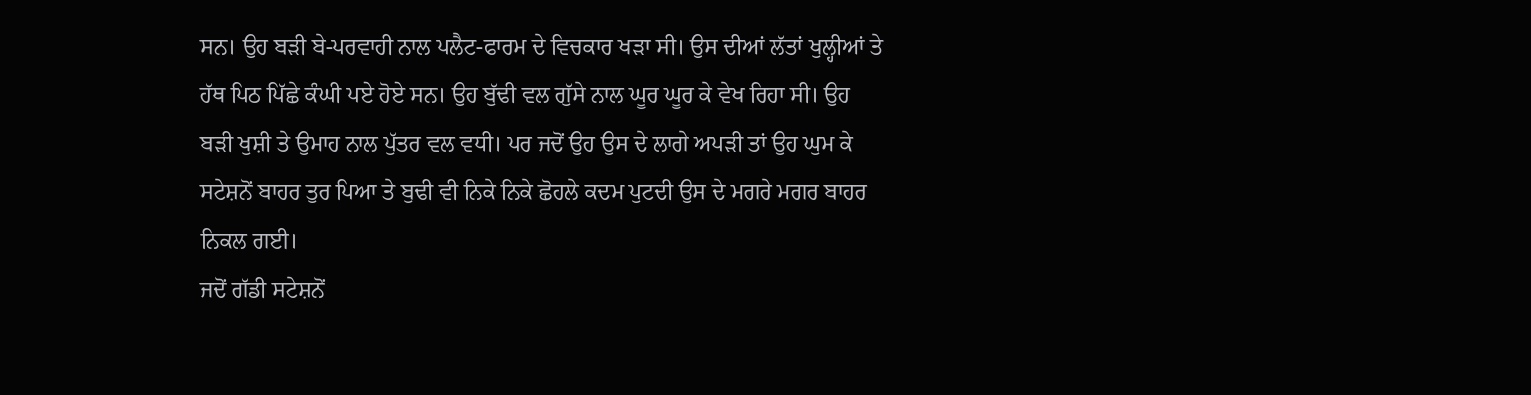ਸਨ। ਉਹ ਬੜੀ ਬੇ-ਪਰਵਾਹੀ ਨਾਲ ਪਲੈਟ-ਫਾਰਮ ਦੇ ਵਿਚਕਾਰ ਖੜਾ ਸੀ। ਉਸ ਦੀਆਂ ਲੱਤਾਂ ਖੁਲ੍ਹੀਆਂ ਤੇ ਹੱਥ ਪਿਠ ਪਿੱਛੇ ਕੰਘੀ ਪਏ ਹੋਏ ਸਨ। ਉਹ ਬੁੱਢੀ ਵਲ ਗੁੱਸੇ ਨਾਲ ਘੂਰ ਘੂਰ ਕੇ ਵੇਖ ਰਿਹਾ ਸੀ। ਉਹ ਬੜੀ ਖੁਸ਼ੀ ਤੇ ਉਮਾਹ ਨਾਲ ਪੁੱਤਰ ਵਲ ਵਧੀ। ਪਰ ਜਦੋਂ ਉਹ ਉਸ ਦੇ ਲਾਗੇ ਅਪੜੀ ਤਾਂ ਉਹ ਘੁਮ ਕੇ ਸਟੇਸ਼ਨੋਂ ਬਾਹਰ ਤੁਰ ਪਿਆ ਤੇ ਬੁਢੀ ਵੀ ਨਿਕੇ ਨਿਕੇ ਛੋਹਲੇ ਕਦਮ ਪੁਟਦੀ ਉਸ ਦੇ ਮਗਰੇ ਮਗਰ ਬਾਹਰ ਨਿਕਲ ਗਈ।
ਜਦੋਂ ਗੱਡੀ ਸਟੇਸ਼ਨੋਂ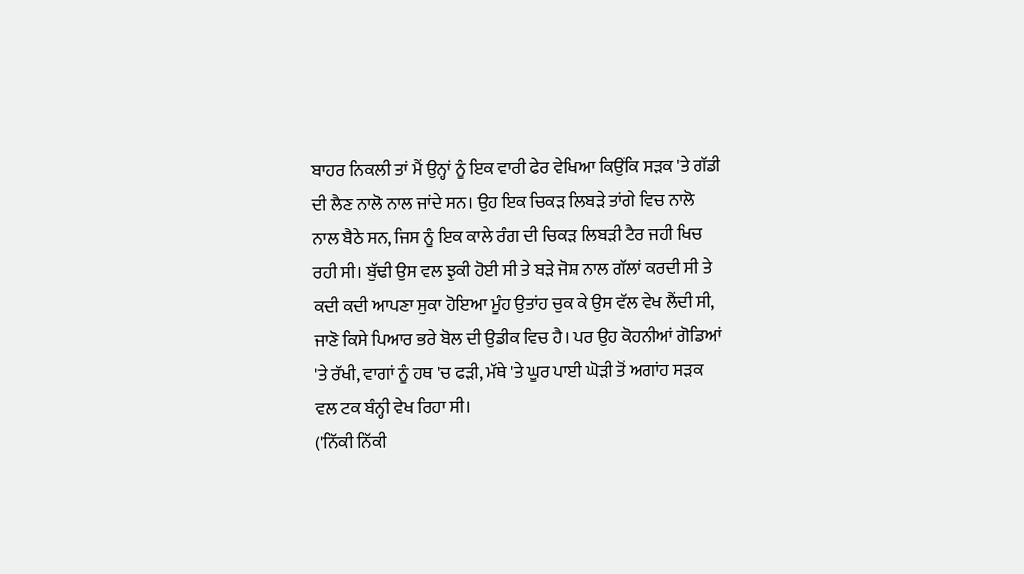ਬਾਹਰ ਨਿਕਲੀ ਤਾਂ ਮੈਂ ਉਨ੍ਹਾਂ ਨੂੰ ਇਕ ਵਾਰੀ ਫੇਰ ਵੇਖਿਆ ਕਿਉਂਕਿ ਸੜਕ 'ਤੇ ਗੱਡੀ ਦੀ ਲੈਣ ਨਾਲੋ ਨਾਲ ਜਾਂਦੇ ਸਨ। ਉਹ ਇਕ ਚਿਕੜ ਲਿਬੜੇ ਤਾਂਗੇ ਵਿਚ ਨਾਲੋ ਨਾਲ ਬੈਠੇ ਸਨ, ਜਿਸ ਨੂੰ ਇਕ ਕਾਲੇ ਰੰਗ ਦੀ ਚਿਕੜ ਲਿਬੜੀ ਟੈਰ ਜਹੀ ਖਿਚ ਰਹੀ ਸੀ। ਬੁੱਢੀ ਉਸ ਵਲ ਝੁਕੀ ਹੋਈ ਸੀ ਤੇ ਬੜੇ ਜੋਸ਼ ਨਾਲ ਗੱਲਾਂ ਕਰਦੀ ਸੀ ਤੇ ਕਦੀ ਕਦੀ ਆਪਣਾ ਸੁਕਾ ਹੋਇਆ ਮੂੰਹ ਉਤਾਂਹ ਚੁਕ ਕੇ ਉਸ ਵੱਲ ਵੇਖ ਲੈਂਦੀ ਸੀ, ਜਾਣੋ ਕਿਸੇ ਪਿਆਰ ਭਰੇ ਬੋਲ ਦੀ ਉਡੀਕ ਵਿਚ ਹੈ। ਪਰ ਉਹ ਕੋਹਨੀਆਂ ਗੋਡਿਆਂ 'ਤੇ ਰੱਖੀ, ਵਾਗਾਂ ਨੂੰ ਹਥ 'ਚ ਫੜੀ, ਮੱਥੇ 'ਤੇ ਘੂਰ ਪਾਈ ਘੋੜੀ ਤੋਂ ਅਗਾਂਹ ਸੜਕ ਵਲ ਟਕ ਬੰਨ੍ਹੀ ਵੇਖ ਰਿਹਾ ਸੀ।
('ਨਿੱਕੀ ਨਿੱਕੀ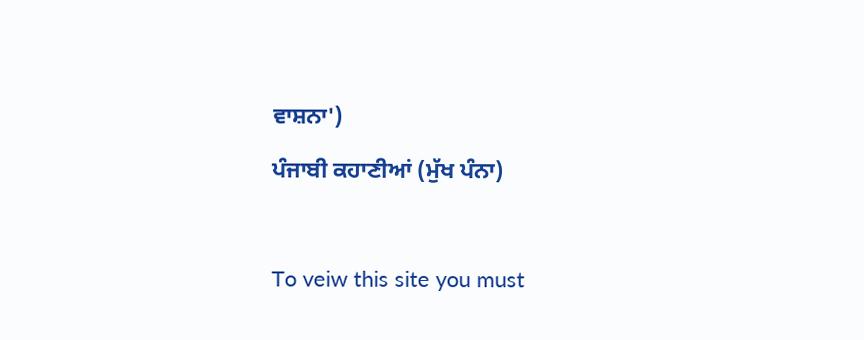ਵਾਸ਼ਨਾ')

ਪੰਜਾਬੀ ਕਹਾਣੀਆਂ (ਮੁੱਖ ਪੰਨਾ)



To veiw this site you must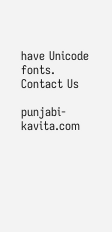have Unicode fonts. Contact Us

punjabi-kavita.com